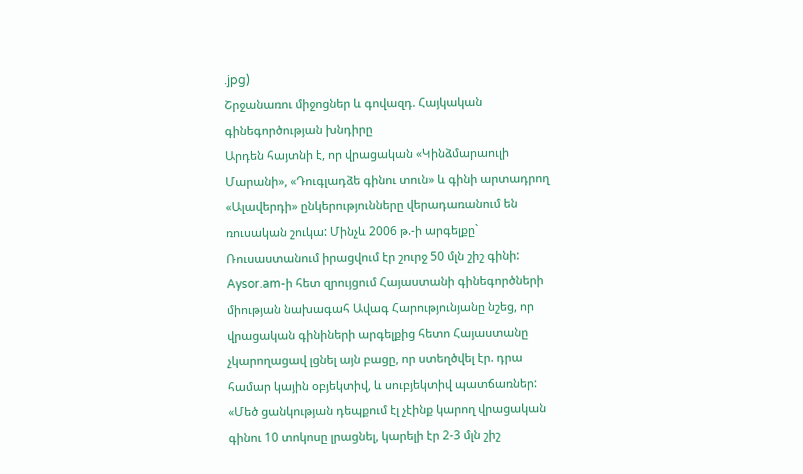.jpg)
Շրջանառու միջոցներ և գովազդ. Հայկական գինեգործության խնդիրը
Արդեն հայտնի է, որ վրացական «Կինձմարաուլի Մարանի», «Դուգլադձե գինու տուն» և գինի արտադրող «Ալավերդի» ընկերությունները վերադառանում են ռուսական շուկա: Մինչև 2006 թ.-ի արգելքը` Ռուսաստանում իրացվում էր շուրջ 50 մլն շիշ գինի:
Aysor.am-ի հետ զրույցում Հայաստանի գինեգործների միության նախագահ Ավագ Հարությունյանը նշեց, որ վրացական գինիների արգելքից հետո Հայաստանը չկարողացավ լցնել այն բացը, որ ստեղծվել էր. դրա համար կային օբյեկտիվ, և սուբյեկտիվ պատճառներ:
«Մեծ ցանկության դեպքում էլ չէինք կարող վրացական գինու 10 տոկոսը լրացնել, կարելի էր 2-3 մլն շիշ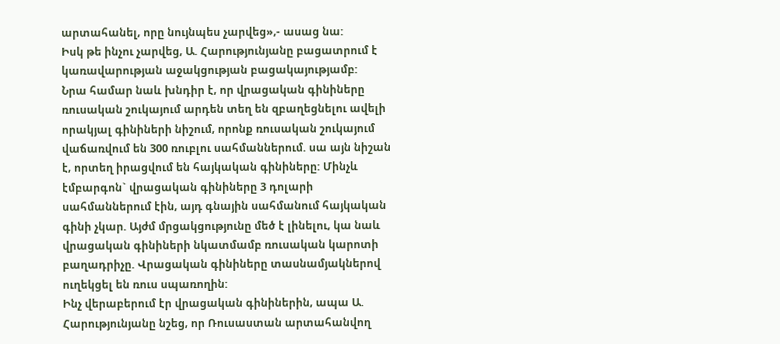արտահանել, որը նույնպես չարվեց»,- ասաց նա:
Իսկ թե ինչու չարվեց, Ա. Հարությունյանը բացատրում է կառավարության աջակցության բացակայությամբ:
Նրա համար նաև խնդիր է, որ վրացական գինիները ռուսական շուկայում արդեն տեղ են զբաղեցնելու ավելի որակյալ գինիների նիշում, որոնք ռուսական շուկայում վաճառվում են 300 ռուբլու սահմաններում. սա այն նիշան է, որտեղ իրացվում են հայկական գինիները: Մինչև էմբարգոն` վրացական գինիները 3 դոլարի սահմաններում էին, այդ գնային սահմանում հայկական գինի չկար. Այժմ մրցակցությունը մեծ է լինելու, կա նաև վրացական գինիների նկատմամբ ռուսական կարոտի բաղադրիչը. Վրացական գինիները տասնամյակներով ուղեկցել են ռուս սպառողին:
Ինչ վերաբերում էր վրացական գինիներին, ապա Ա. Հարությունյանը նշեց, որ Ռուսաստան արտահանվող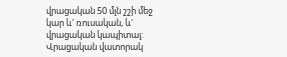վրացական 50 մլն շշի մեջ կար և' ռուսական, և' վրացական կապիտալ: Վրացական վատորակ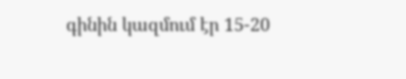գինին կազմում էր 15-20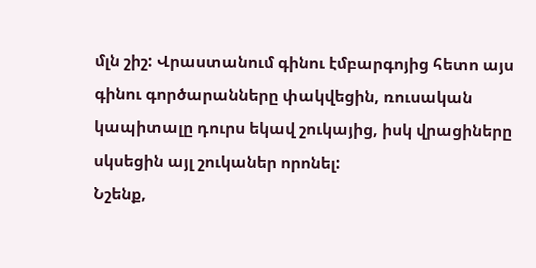մլն շիշ: Վրաստանում գինու էմբարգոյից հետո այս գինու գործարանները փակվեցին, ռուսական կապիտալը դուրս եկավ շուկայից, իսկ վրացիները սկսեցին այլ շուկաներ որոնել:
Նշենք,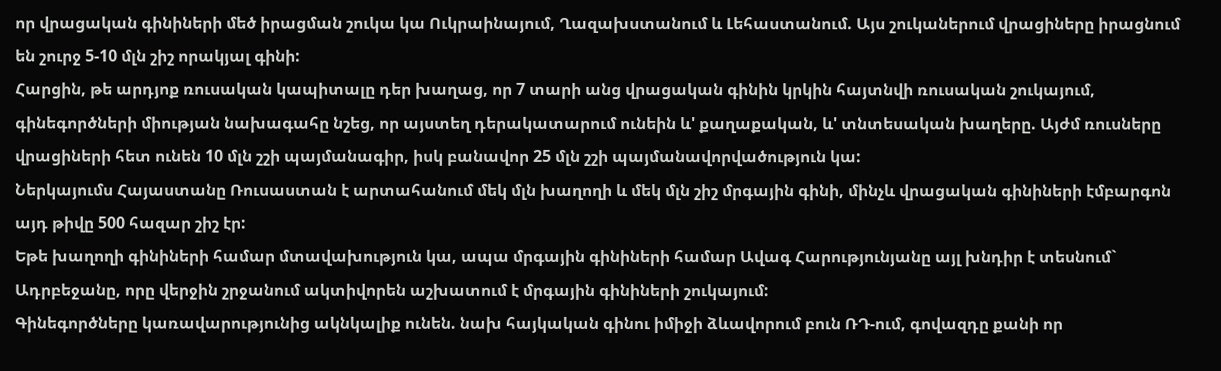որ վրացական գինիների մեծ իրացման շուկա կա Ուկրաինայում, Ղազախստանում և Լեհաստանում. Այս շուկաներում վրացիները իրացնում են շուրջ 5-10 մլն շիշ որակյալ գինի:
Հարցին, թե արդյոք ռուսական կապիտալը դեր խաղաց, որ 7 տարի անց վրացական գինին կրկին հայտնվի ռուսական շուկայում, գինեգործների միության նախագահը նշեց, որ այստեղ դերակատարում ունեին և' քաղաքական, և' տնտեսական խաղերը. Այժմ ռուսները վրացիների հետ ունեն 10 մլն շշի պայմանագիր, իսկ բանավոր 25 մլն շշի պայմանավորվածություն կա:
Ներկայումս Հայաստանը Ռուսաստան է արտահանում մեկ մլն խաղողի և մեկ մլն շիշ մրգային գինի, մինչև վրացական գինիների էմբարգոն այդ թիվը 500 հազար շիշ էր:
Եթե խաղողի գինիների համար մտավախություն կա, ապա մրգային գինիների համար Ավագ Հարությունյանը այլ խնդիր է տեսնում` Ադրբեջանը, որը վերջին շրջանում ակտիվորեն աշխատում է մրգային գինիների շուկայում:
Գինեգործները կառավարությունից ակնկալիք ունեն. նախ հայկական գինու իմիջի ձևավորում բուն ՌԴ-ում, գովազդը քանի որ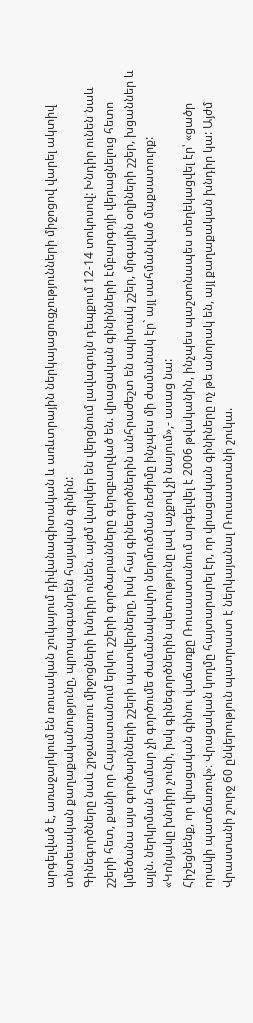արգելված է, առաջարկում են ռուսական շուկայում դիվանագիտական և առևտրային ներկայացուցչությունների միջոցով վարել ակտիվ տնտեսական քաղաքականությունը, պրոպագանդեն հայական գինին:
Գինեգործները նաև շրջանառու միջոցների խնդիր ունեն. այժմ վարկեր են վերցնում լավագույն դեպքում 12-14 տոկոսով: Խնդիր ունեն նաև շշերի հետ, քանի որ Հայաստանում երկու շշերի գործարանները գերզբաղված են. վրացական գինինների էմբարգոյի վերացնելուց հետո կմեծանա այս գործարնների շշերի պատվերները, իսկ հայ գինեգործներին անհրաժեշտ են սպիտակ շշեր, մրգային օղիների շշեր, խցաններ և այլն. ներկրման համար չի գործումե ժամանակավոր ներմուծման ռեժիմը ինչպես մի ժամանակ էր` այլ սահմանված մաքսատուրք:
«Կոնյակը խնդիր չունի, իսկ գինեգործներին պետությունը լավ աչքով չի նայում»,- ասաց նա:
Հիշեցնենք, որ վրացական գինու վաճառքը Ռուսաստանում արգելվել է 2006 թվականին, ինչպես պաշտոնապես տեղեկացվել էր՝ «ցածր որակի պատճառով»։ Վրացական կողմը հայտարարել էր, որ վրացական գինիները ոչ թե անորակ են, այլ քաղաքական խնդիր կա: Այժմ Վրաստանի շուրջ 60 ընկերություն պատրաստ է ներկայանալ Ռուսաստանի շուկա.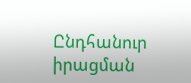Ընդհանուր իրացման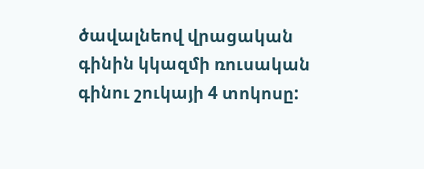ծավալնեով վրացական գինին կկազմի ռուսական գինու շուկայի 4 տոկոսը: